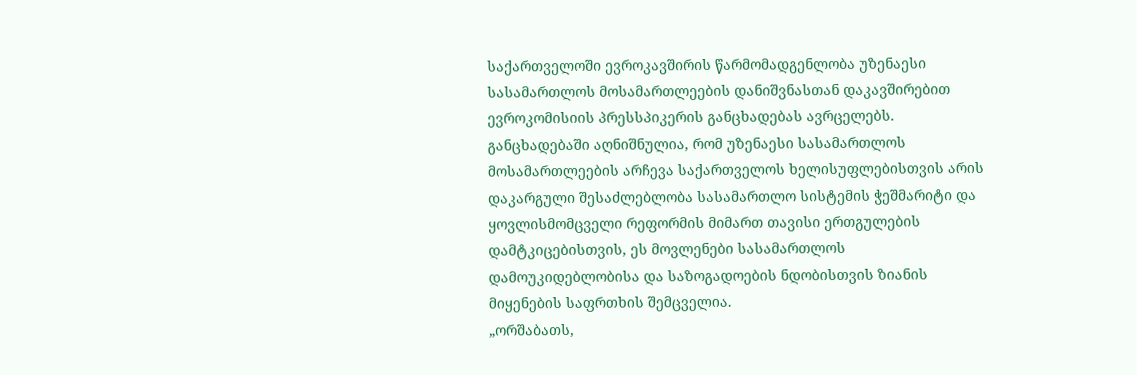საქართველოში ევროკავშირის წარმომადგენლობა უზენაესი სასამართლოს მოსამართლეების დანიშვნასთან დაკავშირებით ევროკომისიის პრესსპიკერის განცხადებას ავრცელებს.
განცხადებაში აღნიშნულია, რომ უზენაესი სასამართლოს მოსამართლეების არჩევა საქართველოს ხელისუფლებისთვის არის დაკარგული შესაძლებლობა სასამართლო სისტემის ჭეშმარიტი და ყოვლისმომცველი რეფორმის მიმართ თავისი ერთგულების დამტკიცებისთვის, ეს მოვლენები სასამართლოს დამოუკიდებლობისა და საზოგადოების ნდობისთვის ზიანის მიყენების საფრთხის შემცველია.
„ორშაბათს,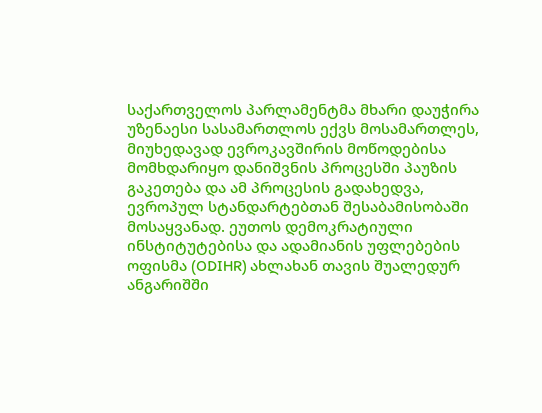საქართველოს პარლამენტმა მხარი დაუჭირა უზენაესი სასამართლოს ექვს მოსამართლეს, მიუხედავად ევროკავშირის მოწოდებისა მომხდარიყო დანიშვნის პროცესში პაუზის გაკეთება და ამ პროცესის გადახედვა, ევროპულ სტანდარტებთან შესაბამისობაში მოსაყვანად. ეუთოს დემოკრატიული ინსტიტუტებისა და ადამიანის უფლებების ოფისმა (ODIHR) ახლახან თავის შუალედურ ანგარიშში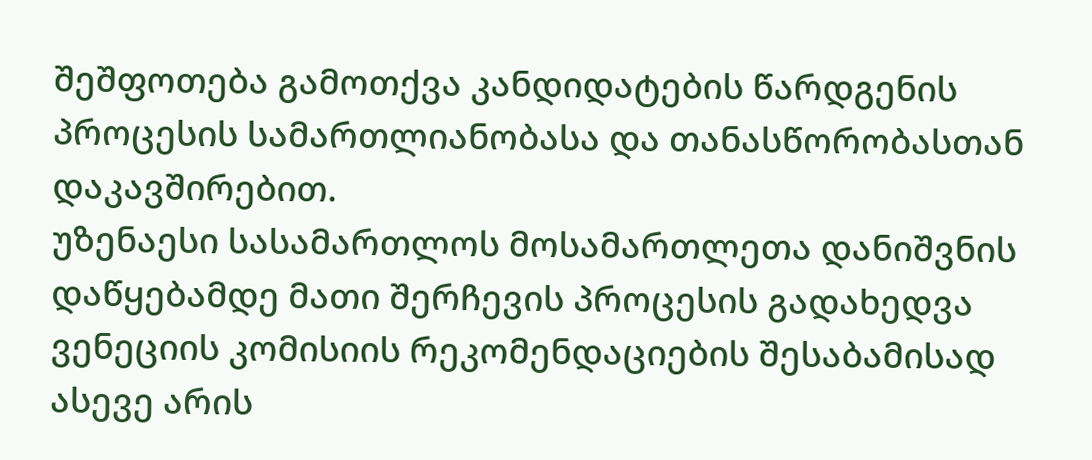შეშფოთება გამოთქვა კანდიდატების წარდგენის პროცესის სამართლიანობასა და თანასწორობასთან დაკავშირებით.
უზენაესი სასამართლოს მოსამართლეთა დანიშვნის დაწყებამდე მათი შერჩევის პროცესის გადახედვა ვენეციის კომისიის რეკომენდაციების შესაბამისად ასევე არის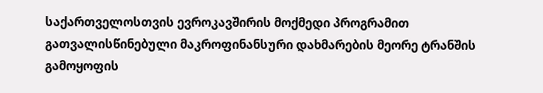საქართველოსთვის ევროკავშირის მოქმედი პროგრამით გათვალისწინებული მაკროფინანსური დახმარების მეორე ტრანშის გამოყოფის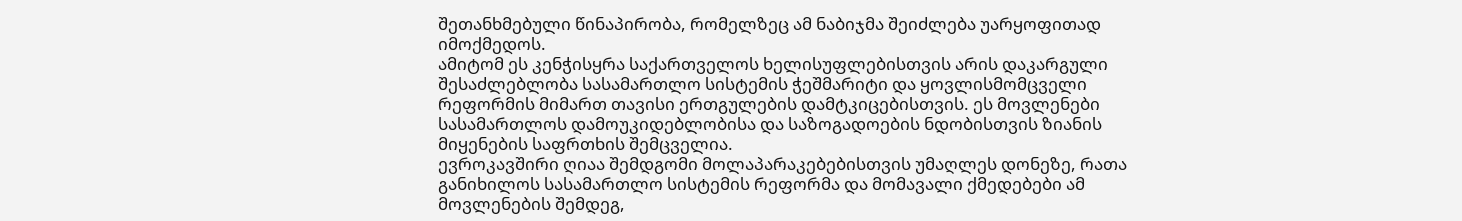შეთანხმებული წინაპირობა, რომელზეც ამ ნაბიჯმა შეიძლება უარყოფითად იმოქმედოს.
ამიტომ ეს კენჭისყრა საქართველოს ხელისუფლებისთვის არის დაკარგული შესაძლებლობა სასამართლო სისტემის ჭეშმარიტი და ყოვლისმომცველი რეფორმის მიმართ თავისი ერთგულების დამტკიცებისთვის. ეს მოვლენები სასამართლოს დამოუკიდებლობისა და საზოგადოების ნდობისთვის ზიანის მიყენების საფრთხის შემცველია.
ევროკავშირი ღიაა შემდგომი მოლაპარაკებებისთვის უმაღლეს დონეზე, რათა განიხილოს სასამართლო სისტემის რეფორმა და მომავალი ქმედებები ამ მოვლენების შემდეგ,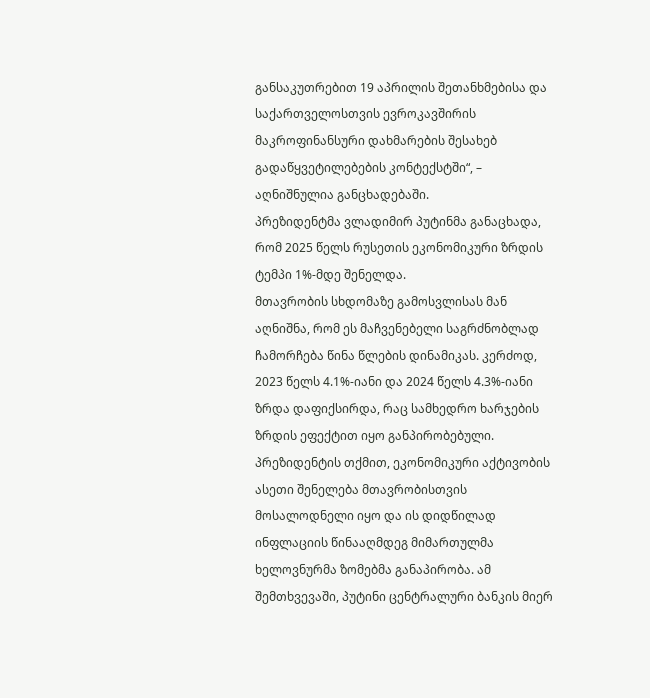განსაკუთრებით 19 აპრილის შეთანხმებისა და საქართველოსთვის ევროკავშირის მაკროფინანსური დახმარების შესახებ გადაწყვეტილებების კონტექსტში“, – აღნიშნულია განცხადებაში.
პრეზიდენტმა ვლადიმირ პუტინმა განაცხადა, რომ 2025 წელს რუსეთის ეკონომიკური ზრდის ტემპი 1%-მდე შენელდა.
მთავრობის სხდომაზე გამოსვლისას მან აღნიშნა, რომ ეს მაჩვენებელი საგრძნობლად ჩამორჩება წინა წლების დინამიკას. კერძოდ, 2023 წელს 4.1%-იანი და 2024 წელს 4.3%-იანი ზრდა დაფიქსირდა, რაც სამხედრო ხარჯების ზრდის ეფექტით იყო განპირობებული.
პრეზიდენტის თქმით, ეკონომიკური აქტივობის ასეთი შენელება მთავრობისთვის მოსალოდნელი იყო და ის დიდწილად ინფლაციის წინააღმდეგ მიმართულმა ხელოვნურმა ზომებმა განაპირობა. ამ შემთხვევაში, პუტინი ცენტრალური ბანკის მიერ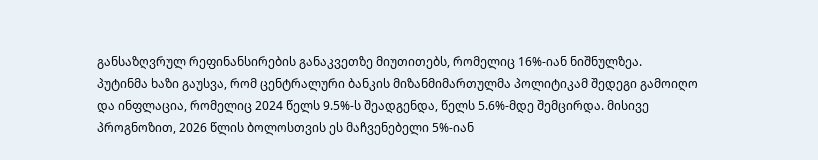განსაზღვრულ რეფინანსირების განაკვეთზე მიუთითებს, რომელიც 16%-იან ნიშნულზეა.
პუტინმა ხაზი გაუსვა, რომ ცენტრალური ბანკის მიზანმიმართულმა პოლიტიკამ შედეგი გამოიღო და ინფლაცია, რომელიც 2024 წელს 9.5%-ს შეადგენდა, წელს 5.6%-მდე შემცირდა. მისივე პროგნოზით, 2026 წლის ბოლოსთვის ეს მაჩვენებელი 5%-იან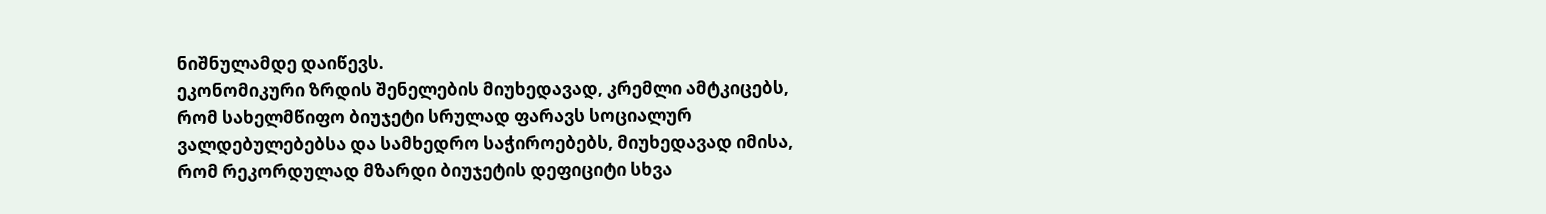ნიშნულამდე დაიწევს.
ეკონომიკური ზრდის შენელების მიუხედავად, კრემლი ამტკიცებს, რომ სახელმწიფო ბიუჯეტი სრულად ფარავს სოციალურ ვალდებულებებსა და სამხედრო საჭიროებებს, მიუხედავად იმისა, რომ რეკორდულად მზარდი ბიუჯეტის დეფიციტი სხვა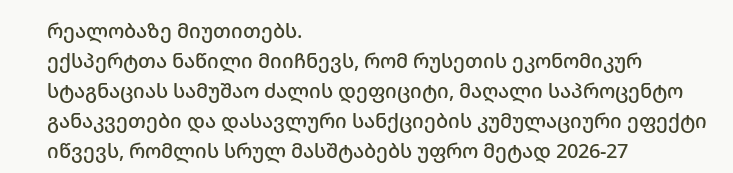რეალობაზე მიუთითებს.
ექსპერტთა ნაწილი მიიჩნევს, რომ რუსეთის ეკონომიკურ სტაგნაციას სამუშაო ძალის დეფიციტი, მაღალი საპროცენტო განაკვეთები და დასავლური სანქციების კუმულაციური ეფექტი იწვევს, რომლის სრულ მასშტაბებს უფრო მეტად 2026-27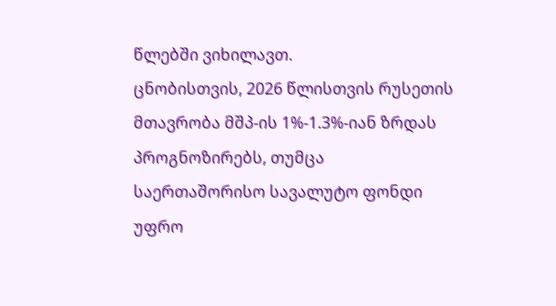წლებში ვიხილავთ.
ცნობისთვის, 2026 წლისთვის რუსეთის მთავრობა მშპ-ის 1%-1.3%-იან ზრდას პროგნოზირებს, თუმცა საერთაშორისო სავალუტო ფონდი უფრო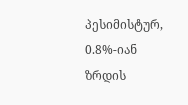პესიმისტურ, 0.8%-იან ზრდის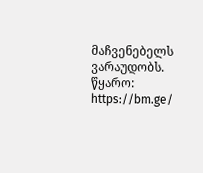მაჩვენებელს ვარაუდობს.
წყარო: https://bm.ge/